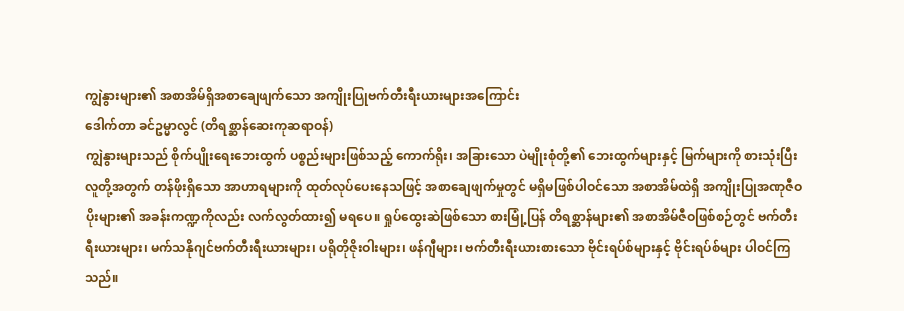ကျွဲနွားများ၏ အစာအိမ်ရှိအစာချေဖျက်သော အကျိုးပြုဗက်တီးရီးယားများအကြောင်း
ဒေါက်တာ ခင်ဥမ္မာလွင် (တိရစ္ဆာန်ဆေးကုဆရာဝန်)
ကျွဲနွားများသည် စိုက်ပျိုးရေးဘေးထွက် ပစ္စည်းများဖြစ်သည့် ကောက်ရိုး၊ အခြားသော ပဲမျိုးစုံတို့၏ ဘေးထွက်များနှင့် မြက်များကို စားသုံးပြီး လူတို့အတွက် တန်ဖိုးရှိသော အာဟာရများကို ထုတ်လုပ်ပေးနေသဖြင့် အစာချေဖျက်မှုတွင် မရှိမဖြစ်ပါဝင်သော အစာအိမ်ထဲရှိ အကျိုးပြုအဏုဇီဝပိုးများ၏ အခန်းကဏ္ဍကိုလည်း လက်လွတ်ထား၍ မရပေ။ ရှုပ်ထွေးဆဲဖြစ်သော စားမြုံ့ပြန် တိရစ္ဆာန်များ၏ အစာအိမ်ဇီဝဖြစ်စဉ်တွင် ဗက်တီးရီးယားများ၊ မက်သနိုဂျင်ဗက်တီးရီးယားများ၊ ပရိုတိုဇိုးဝါးများ၊ ဖန်ဂျီများ၊ ဗက်တီးရီးယားစားသော ဗိုင်းရပ်စ်များနှင့် ဗိုင်းရပ်စ်များ ပါဝင်ကြသည်။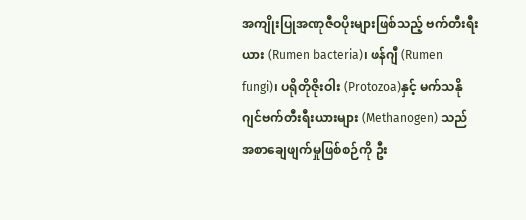အကျိုးပြုအဏုဇီဝပိုးများဖြစ်သည့် ဗက်တီးရီးယား (Rumen bacteria)၊ ဖန်ဂျီ (Rumen fungi)၊ ပရိုတိုဇိုးဝါး (Protozoa)နှင့် မက်သနိုဂျင်ဗက်တီးရီးယားများ (Methanogen) သည် အစာချေဖျက်မှုဖြစ်စဉ်ကို ဦး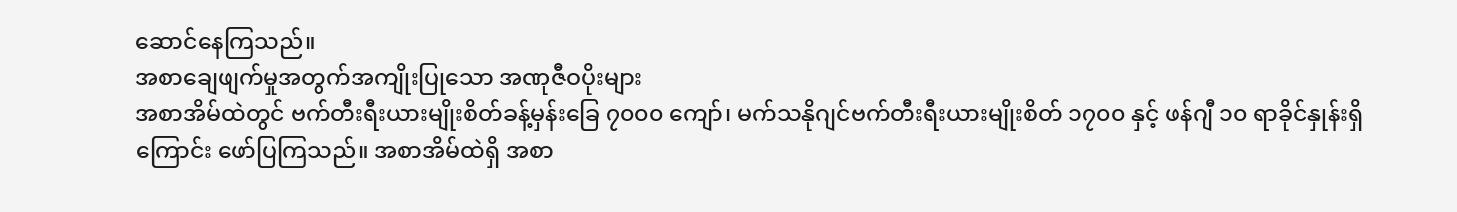ဆောင်နေကြသည်။
အစာချေဖျက်မှုအတွက်အကျိုးပြုသော အဏုဇီဝပိုးများ
အစာအိမ်ထဲတွင် ဗက်တီးရီးယားမျိုးစိတ်ခန့်မှန်းခြေ ၇၀၀၀ ကျော်၊ မက်သနိုဂျင်ဗက်တီးရီးယားမျိုးစိတ် ၁၇၀၀ နှင့် ဖန်ဂျီ ၁၀ ရာခိုင်နှုန်းရှိကြောင်း ဖော်ပြကြသည်။ အစာအိမ်ထဲရှိ အစာ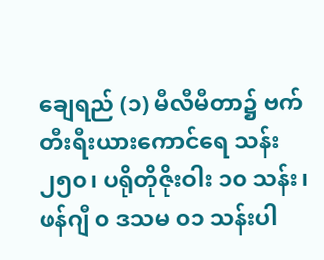ချေရည် (၁) မီလီမီတာ၌ ဗက်တီးရီးယားကောင်ရေ သန်း ၂၅၀၊ ပရိုတိုဇိုးဝါး ၁၀ သန်း၊ ဖန်ဂျီ ၀ ဒသမ ၀၁ သန်းပါ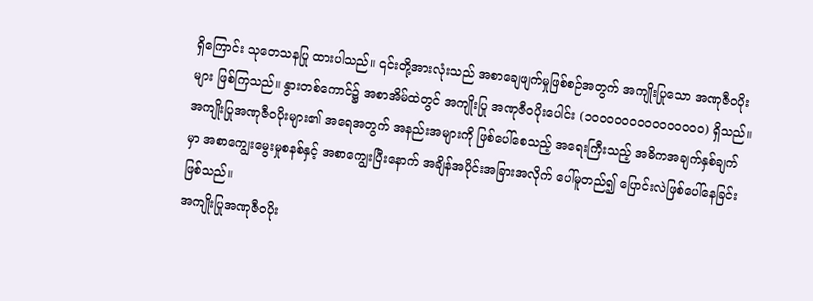ရှိကြောင်း သုတေသနပြု ထားပါသည်။ ၎င်းတို့အားလုံးသည် အစာချေဖျက်မှုဖြစ်စဉ်အတွက် အကျိုးပြုသော အဏုဇီဝပိုးများ ဖြစ်ကြသည်။ နွားတစ်ကောင်၌ အစာအိမ်ထဲတွင် အကျိုးပြု အဏုဇီဝပိုးပေါင်း (၁၀၀၀၀၀၀၀၀၀၀၀၀၀၀၀) ရှိသည်။
အကျိုးပြုအဏုဇီဝပိုးများ၏ အရေအတွက် အနည်းအများကို ဖြစ်ပေါ်စေသည့် အရေးကြီးသည့် အဓိကအချက်နှစ်ချက်မှာ အစာကျွေးမွေးမှုစနစ်နှင့် အစာကျွေးပြီးနောက် အချိန်အပိုင်းအခြားအလိုက် ပေါ်မူတည်၍ ပြောင်းလဲဖြစ်ပေါ်နေခြင်းဖြစ်သည်။
အကျိုးပြုအဏုဇီဝပိုး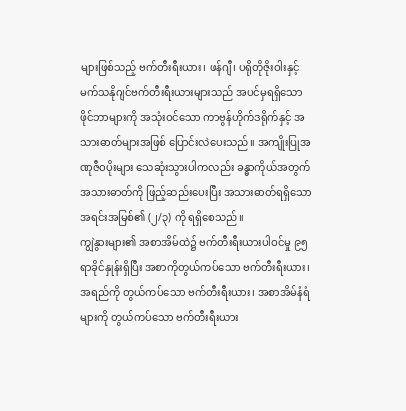များဖြစ်သည့် ဗက်တီးရီးယား၊ ဖန်ဂျီ၊ ပရိုတိုဇိုးဝါးနှင့် မက်သနိုဂျင်ဗက်တီးရီးယားများသည် အပင်မှရရှိသော ဖိုင်ဘာများကို အသုံးဝင်သော ကာဗွန်ဟိုက်ဒရိုက်နှင့် အသားဓာတ်များအဖြစ် ပြောင်းလဲပေးသည်။ အကျိုးပြုအဏုဇီဝပိုးများ သေဆုံးသွားပါကလည်း ခန္ဓာကိုယ်အတွက် အသားဓာတ်ကို ဖြည့်ဆည်းပေးပြီး အသားဓာတ်ရရှိသော အရင်းအမြစ်၏ (၂/၃) ကို ရရှိစေသည်။
ကျွဲနွားများ၏ အစာအိမ်ထဲ၌ ဗက်တီးရီးယားပါဝင်မှု ၉၅ ရာခိုင်နှုန်းရှိပြီး အစာကိုတွယ်ကပ်သော ဗက်တီးရီးယား၊ အရည်ကို တွယ်ကပ်သော ဗက်တီးရီးယား၊ အစာအိမ်နံရံများကို တွယ်ကပ်သော ဗက်တီးရီးယား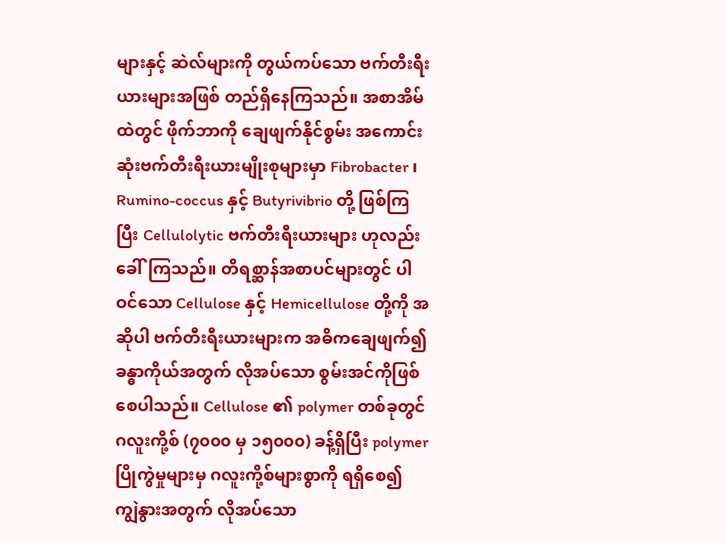များနှင့် ဆဲလ်များကို တွယ်ကပ်သော ဗက်တီးရီးယားများအဖြစ် တည်ရှိနေကြသည်။ အစာအိမ်ထဲတွင် ဖိုက်ဘာကို ချေဖျက်နိုင်စွမ်း အကောင်းဆုံးဗက်တီးရီးယားမျိုးစုများမှာ Fibrobacter ၊ Rumino-coccus နှင့် Butyrivibrio တို့ ဖြစ်ကြပြီး Cellulolytic ဗက်တီးရီးယားများ ဟုလည်း ခေါ်ကြသည်။ တိရစ္ဆာန်အစာပင်များတွင် ပါဝင်သော Cellulose နှင့် Hemicellulose တို့ကို အဆိုပါ ဗက်တီးရီးယားများက အဓိကချေဖျက်၍ ခန္ဓာကိုယ်အတွက် လိုအပ်သော စွမ်းအင်ကိုဖြစ်စေပါသည်။ Cellulose ၏ polymer တစ်ခုတွင် ဂလူးကို့စ် (၇၀၀၀ မှ ၁၅၀၀၀) ခန့်ရှိပြီး polymer ပြိုကွဲမှုများမှ ဂလူးကို့စ်များစွာကို ရရှိစေ၍ ကျွဲနွားအတွက် လိုအပ်သော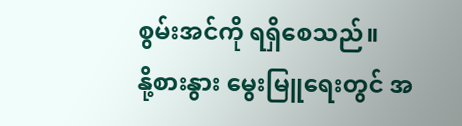စွမ်းအင်ကို ရရှိစေသည်။
နို့စားနွား မွေးမြူရေးတွင် အ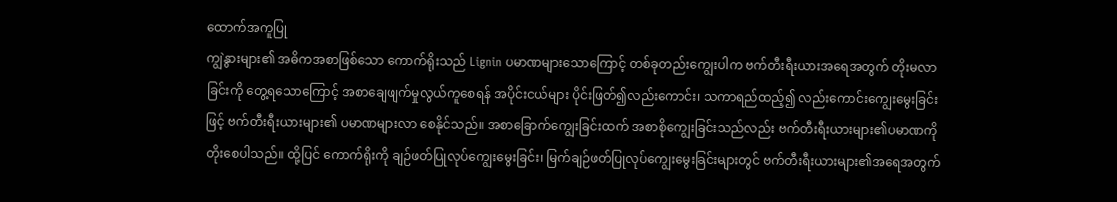ထောက်အကူပြု
ကျွဲနွားများ၏ အဓိကအစာဖြစ်သော ကောက်ရိုးသည် Lignin ပမာဏများသောကြောင့် တစ်ခုတည်းကျွေးပါက ဗက်တီးရီးယားအရေအတွက် တိုးမလာခြင်းကို တွေ့ရသောကြောင့် အစာချေဖျက်မှုလွယ်ကူစေရန် အပိုင်းငယ်များ ပိုင်းဖြတ်၍လည်းကောင်း၊ သကာရည်ထည့်၍ လည်းကောင်းကျွေးမွေးခြင်းဖြင့် ဗက်တီးရီးယားများ၏ ပမာဏများလာ စေနိုင်သည်။ အစာခြောက်ကျွေးခြင်းထက် အစာစိုကျွေးခြင်းသည်လည်း ဗက်တီးရီးယားများ၏ပမာဏကို တိုးစေပါသည်။ ထို့ပြင် ကောက်ရိုးကို ချဉ်ဖတ်ပြုလုပ်ကျွေးမွေးခြင်း၊ မြက်ချဉ်ဖတ်ပြုလုပ်ကျွေးမွေးခြင်းများတွင် ဗက်တီးရီးယားများ၏အရေအတွက်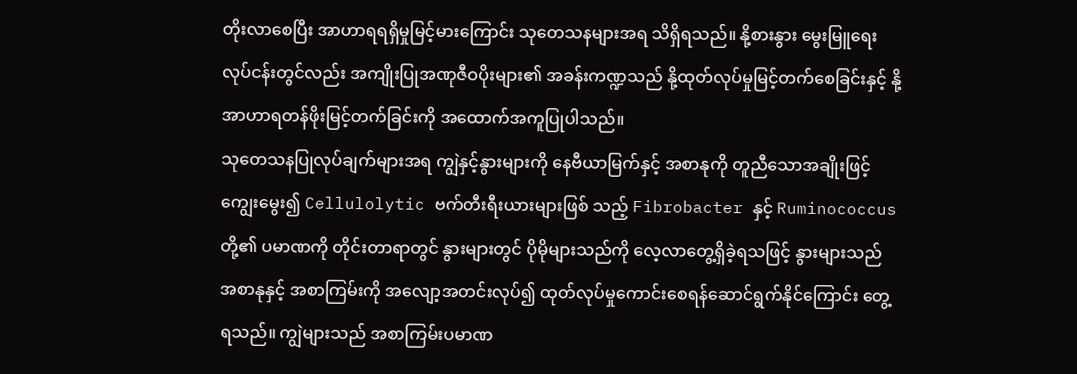တိုးလာစေပြီး အာဟာရရရှိမှုမြင့်မားကြောင်း သုတေသနများအရ သိရှိရသည်။ နို့စားနွား မွေးမြူရေးလုပ်ငန်းတွင်လည်း အကျိုးပြုအဏုဇီဝပိုးများ၏ အခန်းကဏ္ဍသည် နို့ထုတ်လုပ်မှုမြင့်တက်စေခြင်းနှင့် နို့အာဟာရတန်ဖိုးမြင့်တက်ခြင်းကို အထောက်အကူပြုပါသည်။
သုတေသနပြုလုပ်ချက်များအရ ကျွဲနှင့်နွားများကို နေဗီယာမြက်နှင့် အစာနုကို တူညီသောအချိုးဖြင့် ကျွေးမွေး၍ Cellulolytic ဗက်တီးရီးယားများဖြစ် သည့် Fibrobacter နှင့် Ruminococcus တို့၏ ပမာဏကို တိုင်းတာရာတွင် နွားများတွင် ပိုမိုများသည်ကို လေ့လာတွေ့ရှိခဲ့ရသဖြင့် နွားများသည် အစာနုနှင့် အစာကြမ်းကို အလျော့အတင်းလုပ်၍ ထုတ်လုပ်မှုကောင်းစေရန်ဆောင်ရွက်နိုင်ကြောင်း တွေ့ရသည်။ ကျွဲများသည် အစာကြမ်းပမာဏ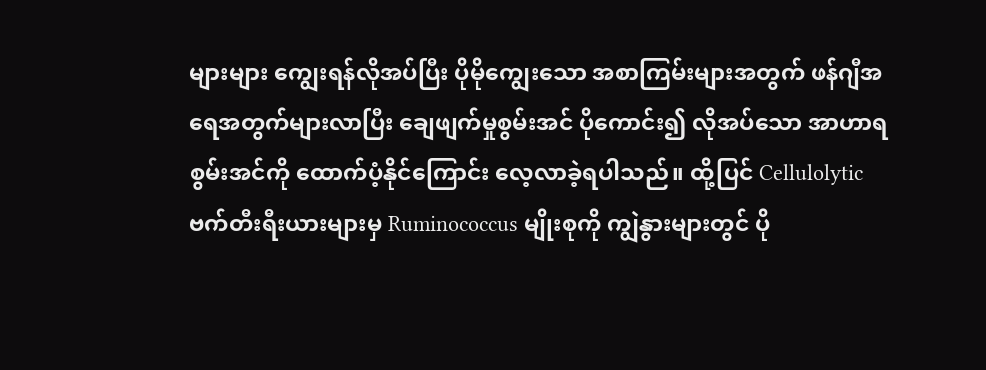များများ ကျွေးရန်လိုအပ်ပြီး ပိုမိုကျွေးသော အစာကြမ်းများအတွက် ဖန်ဂျီအရေအတွက်များလာပြီး ချေဖျက်မှုစွမ်းအင် ပိုကောင်း၍ လိုအပ်သော အာဟာရစွမ်းအင်ကို ထောက်ပံ့နိုင်ကြောင်း လေ့လာခဲ့ရပါသည်။ ထို့ပြင် Cellulolytic ဗက်တီးရီးယားများမှ Ruminococcus မျိုးစုကို ကျွဲနွားများတွင် ပို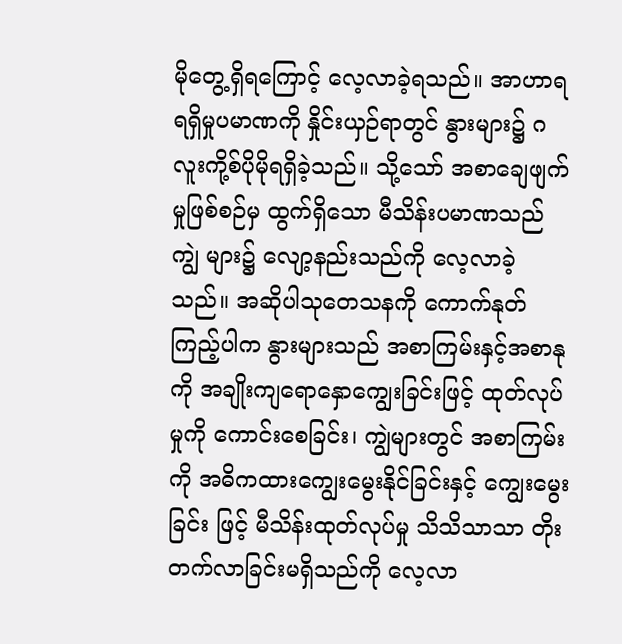မိုတွေ့ရှိရကြောင့် လေ့လာခဲ့ရသည်။ အာဟာရရရှိမှုပမာဏကို နှိုင်းယှဉ်ရာတွင် နွားများ၌ ဂလူးကို့စ်ပိုမိုရရှိခဲ့သည်။ သို့သော် အစာချေဖျက်မှုဖြစ်စဉ်မှ ထွက်ရှိသော မီသိန်းပမာဏသည် ကျွဲ များ၌ လျော့နည်းသည်ကို လေ့လာခဲ့သည်။ အဆိုပါသုတေသနကို ကောက်နုတ်ကြည့်ပါက နွားများသည် အစာကြမ်းနှင့်အစာနုကို အချိုးကျရောနှောကျွေးခြင်းဖြင့် ထုတ်လုပ်မှုကို ကောင်းစေခြင်း၊ ကျွဲများတွင် အစာကြမ်းကို အဓိကထားကျွေးမွေးနိုင်ခြင်းနှင့် ကျွေးမွေးခြင်း ဖြင့် မီသိန်းထုတ်လုပ်မှု သိသိသာသာ တိုးတက်လာခြင်းမရှိသည်ကို လေ့လာ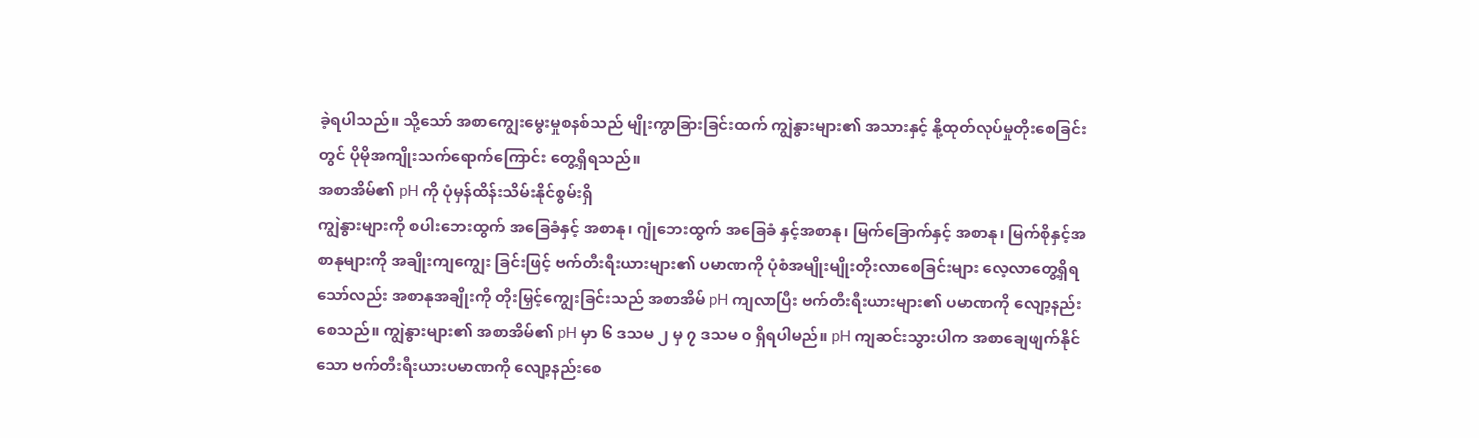ခဲ့ရပါသည်။ သို့သော် အစာကျွေးမွေးမှုစနစ်သည် မျိုးကွာခြားခြင်းထက် ကျွဲနွားများ၏ အသားနှင့် နို့ထုတ်လုပ်မှုတိုးစေခြင်းတွင် ပိုမိုအကျိုးသက်ရောက်ကြောင်း တွေ့ရှိရသည်။
အစာအိမ်၏ pH ကို ပုံမှန်ထိန်းသိမ်းနိုင်စွမ်းရှိ
ကျွဲနွားများကို စပါးဘေးထွက် အခြေခံနှင့် အစာနု၊ ဂျုံဘေးထွက် အခြေခံ နှင့်အစာနု၊ မြက်ခြောက်နှင့် အစာနု၊ မြက်စိုနှင့်အစာနုများကို အချိုးကျကျွေး ခြင်းဖြင့် ဗက်တီးရီးယားများ၏ ပမာဏကို ပုံစံအမျိုးမျိုးတိုးလာစေခြင်းများ လေ့လာတွေ့ရှိရသော်လည်း အစာနုအချိုးကို တိုးမြှင့်ကျွေးခြင်းသည် အစာအိမ် pH ကျလာပြီး ဗက်တီးရီးယားများ၏ ပမာဏကို လျော့နည်းစေသည်။ ကျွဲနွားများ၏ အစာအိမ်၏ pH မှာ ၆ ဒသမ ၂ မှ ၇ ဒသမ ၀ ရှိရပါမည်။ pH ကျဆင်းသွားပါက အစာချေဖျက်နိုင်သော ဗက်တီးရီးယားပမာဏကို လျော့နည်းစေ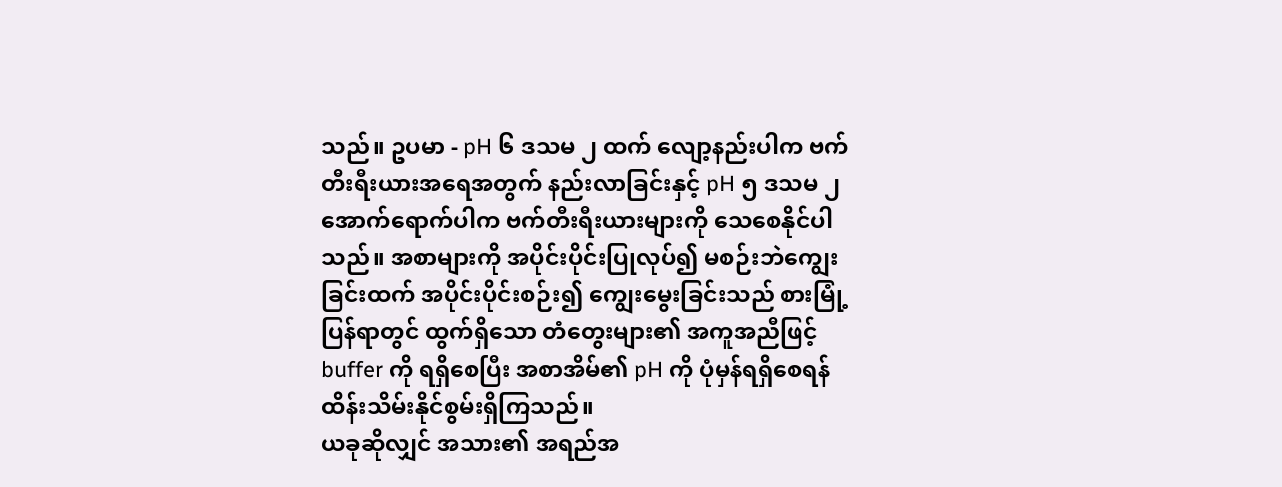သည်။ ဥပမာ - pH ၆ ဒသမ ၂ ထက် လျော့နည်းပါက ဗက်တီးရီးယားအရေအတွက် နည်းလာခြင်းနှင့် pH ၅ ဒသမ ၂ အောက်ရောက်ပါက ဗက်တီးရီးယားများကို သေစေနိုင်ပါသည်။ အစာများကို အပိုင်းပိုင်းပြုလုပ်၍ မစဉ်းဘဲကျွေးခြင်းထက် အပိုင်းပိုင်းစဉ်း၍ ကျွေးမွေးခြင်းသည် စားမြုံ့ပြန်ရာတွင် ထွက်ရှိသော တံတွေးများ၏ အကူအညီဖြင့် buffer ကို ရရှိစေပြီး အစာအိမ်၏ pH ကို ပုံမှန်ရရှိစေရန် ထိန်းသိမ်းနိုင်စွမ်းရှိကြသည်။
ယခုဆိုလျှင် အသား၏ အရည်အ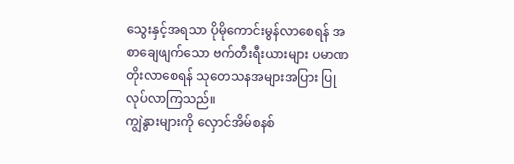သွေးနှင့်အရသာ ပိုမိုကောင်းမွန်လာစေရန် အစာချေဖျက်သော ဗက်တီးရီးယားများ ပမာဏတိုးလာစေရန် သုတေသနအများအပြား ပြုလုပ်လာကြသည်။
ကျွဲနွားများကို လှောင်အိမ်စနစ်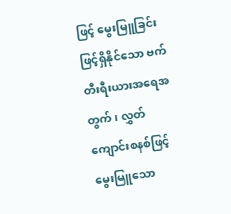ဖြင့် မွေးမြူခြင်းဖြင့်ရှိနိုင်သော ဗက်တီးရီးယားအရေအတွက်၊ လွှတ်ကျောင်းစနစ်ဖြင့် မွေးမြူသော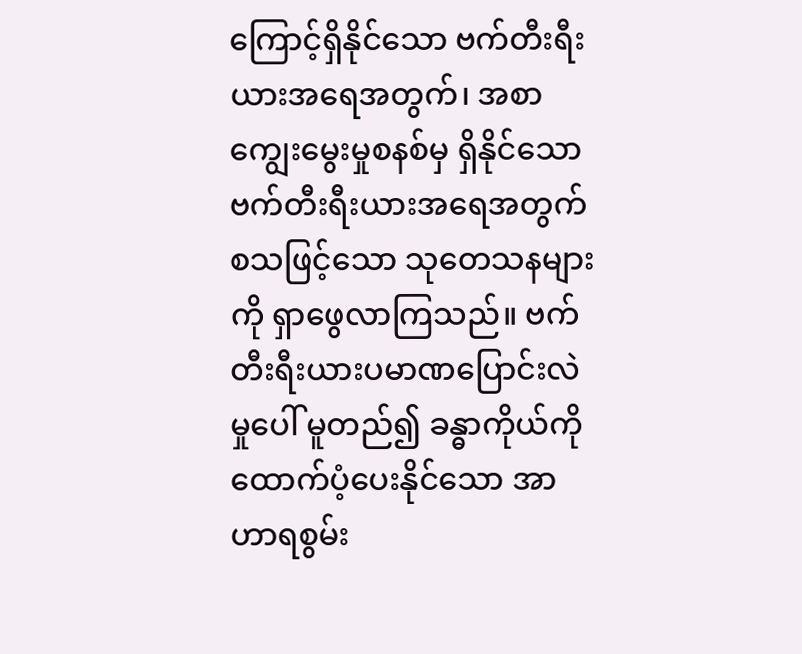ကြောင့်ရှိနိုင်သော ဗက်တီးရီးယားအရေအတွက်၊ အစာကျွေးမွေးမှုစနစ်မှ ရှိနိုင်သော ဗက်တီးရီးယားအရေအတွက် စသဖြင့်သော သုတေသနများကို ရှာဖွေလာကြသည်။ ဗက်တီးရီးယားပမာဏပြောင်းလဲမှုပေါ် မူတည်၍ ခန္ဓာကိုယ်ကို ထောက်ပံ့ပေးနိုင်သော အာဟာရစွမ်း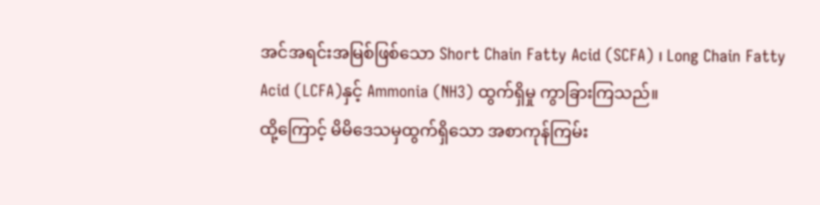အင်အရင်းအမြစ်ဖြစ်သော Short Chain Fatty Acid (SCFA) ၊ Long Chain Fatty Acid (LCFA)နှင့် Ammonia (NH3) ထွက်ရှိမှု ကွာခြားကြသည်။
ထို့ကြောင့် မိမိဒေသမှထွက်ရှိသော အစာကုန်ကြမ်း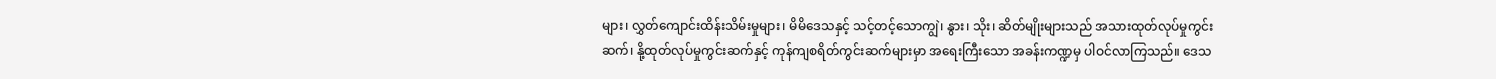များ၊ လွှတ်ကျောင်းထိန်းသိမ်းမှုများ၊ မိမိဒေသနှင့် သင့်တင့်သောကျွဲ၊ နွား၊ သိုး၊ ဆိတ်မျိုးများသည် အသားထုတ်လုပ်မှုကွင်းဆက်၊ နို့ထုတ်လုပ်မှုကွင်းဆက်နှင့် ကုန်ကျစရိတ်ကွင်းဆက်များမှာ အရေးကြီးသော အခန်းကဏ္ဍမှ ပါဝင်လာကြသည်။ ဒေသ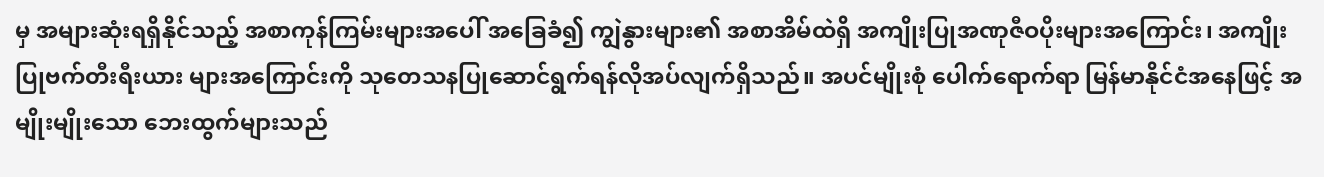မှ အများဆုံးရရှိနိုင်သည့် အစာကုန်ကြမ်းများအပေါ် အခြေခံ၍ ကျွဲနွားများ၏ အစာအိမ်ထဲရှိ အကျိုးပြုအဏုဇီဝပိုးများအကြောင်း၊ အကျိုးပြုဗက်တီးရီးယား များအကြောင်းကို သုတေသနပြုဆောင်ရွက်ရန်လိုအပ်လျက်ရှိသည်။ အပင်မျိုးစုံ ပေါက်ရောက်ရာ မြန်မာနိုင်ငံအနေဖြင့် အမျိုးမျိုးသော ဘေးထွက်များသည်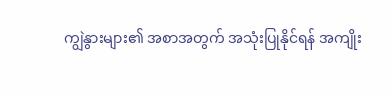ကျွဲနွားများ၏ အစာအတွက် အသုံးပြုနိုင်ရန် အကျိုး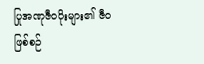ပြုအဏုဇီဝပိုးများ၏ ဇီဝဖြစ်စဉ်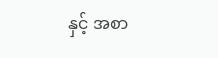နှင့် အစာ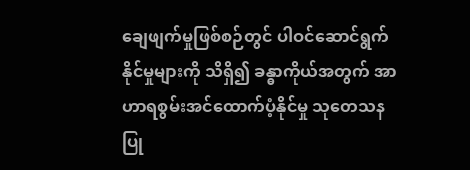ချေဖျက်မှုဖြစ်စဉ်တွင် ပါဝင်ဆောင်ရွက်နိုင်မှုများကို သိရှိ၍ ခန္ဓာကိုယ်အတွက် အာဟာရစွမ်းအင်ထောက်ပံ့နိုင်မှု သုတေသနပြု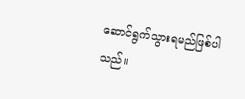ဆောင်ရွက်သွားရမည်ဖြစ်ပါသည်။